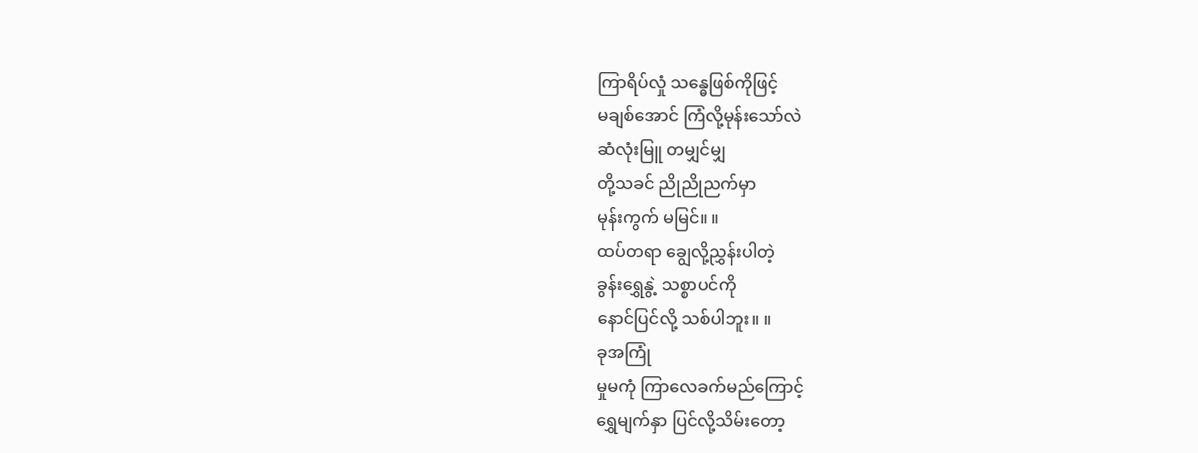ကြာရိပ်လှုံ သန္ဓေဖြစ်ကိုဖြင့်
မချစ်အောင် ကြံလို့မုန်းသော်လဲ
ဆံလုံးမြူ တမျှင်မျှ
တို့သခင် ညိုညိုညက်မှာ
မုန်းကွက် မမြင်။ ။
ထပ်တရာ ချွေလို့ညွှန်းပါတဲ့
ခွန်းရွှေနွဲ့ သစ္စာပင်ကို
နောင်ပြင်လို့ သစ်ပါဘူး။ ။
ခုအကြုံ
မှုမကုံ ကြာလေခက်မည်ကြောင့်
ရွှေမျက်နှာ ပြင်လို့သိမ်းတော့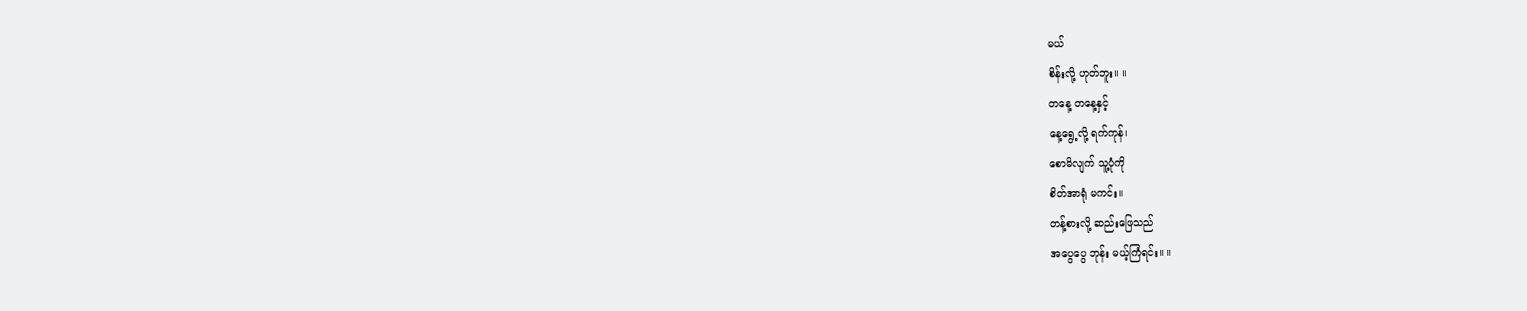မယ်
စိန်းလို့ ဟုတ်ဘူး။ ။
တနေ့ တနေ့နှင့်
နေ့ရွေ့လို့ ရက်ကုန်၊
စောမိလျက် သူ့ပုံကို
စိတ်အာရုံ မကင်း။
တန့်စားလို့ ဆည်းဖြေသည်
အပွေပွေ ဘုန်း မယ့်ကြံရင်း။ ။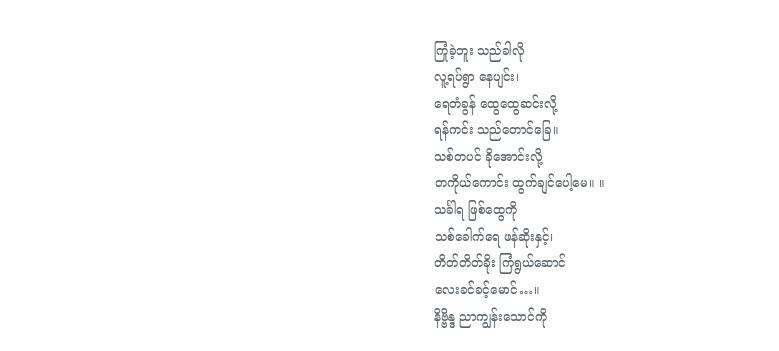ကြုံခဲ့ဘူး သည်ခါလို
လူ့ရပ်ရွာ နေပျင်း၊
ရေတံခွန် ထွေထွေဆင်းလို့
ရန်ကင်း သည်တောင်ခြေ။
သစ်တပင် ခိုအောင်းလို့
တကိုယ်ကောင်း ထွက်ချင်ပေါ့မေ။ ။
သင်္ခါရ ဖြစ်ထွေကို
သစ်ခေါက်ရေ ဖန်ဆိုးနှင့်၊
တိတ်တိတ်ခိုး ကြံရွယ်ဆောင်
လေးခင်ခင့်မောင်…။
နိဗ္ဗိန္ဒ ညာကျွန်းသောင်ကို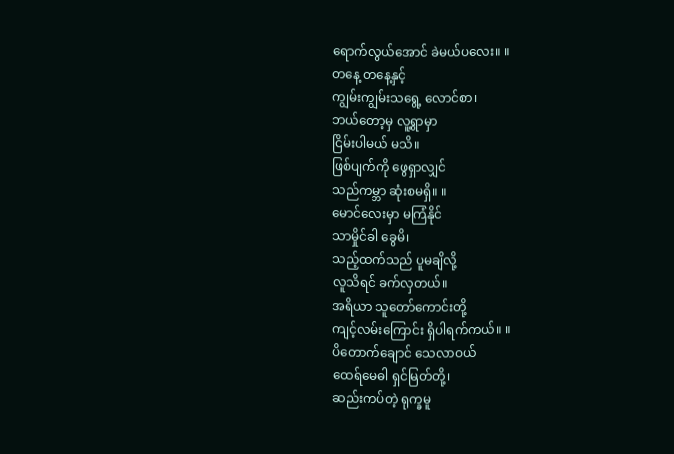ရောက်လွယ်အောင် ခဲမယ်ပလေး။ ။
တနေ့ တနေ့နှင့်
ကျွမ်းကျွမ်းသရွေ့ လောင်စာ၊
ဘယ်တော့မှ လူ့ရွာမှာ
ငြိမ်းပါမယ် မသိ။
ဖြစ်ပျက်ကို ဖွေရှာလျှင်
သည်ကမ္ဘာ ဆုံးစမရှိ။ ။
မောင်လေးမှာ မကြံနိုင်
သာမှိုင်ခါ ခွေမိ၊
သည့်ထက်သည် ပူမချိလို့
လူသိရင် ခက်လှတယ်။
အရိယာ သူတော်ကောင်းတို့
ကျင့်လမ်းကြောင်း ရှိပါရက်ကယ်။ ။
ပိတောက်ချောင် သေလာဝယ်
ထေရ်မေဓါ ရှင်မြတ်တို့၊
ဆည်းကပ်တဲ့ ရုက္ခမူ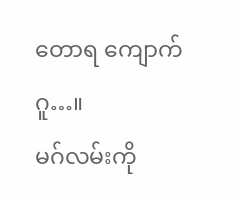တောရ ကျောက်ဂူ…။
မဂ်လမ်းကို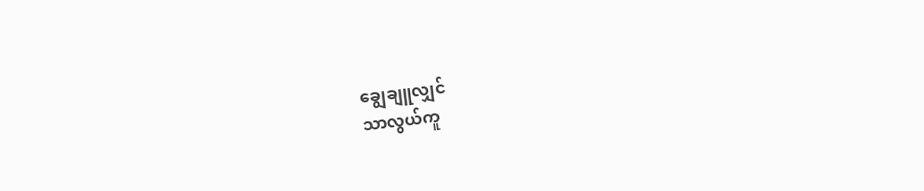ချွေချူလျှင်
သာလွယ်ကူ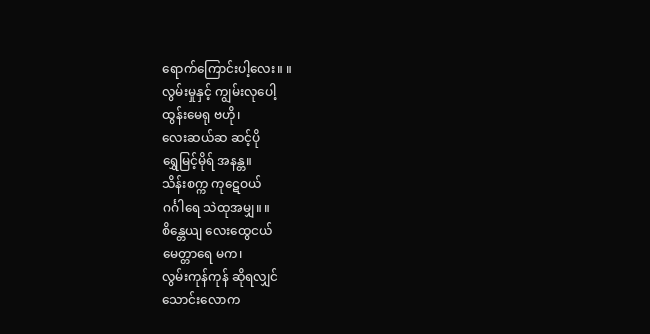ရောက်ကြောင်းပါ့လေး။ ။
လွမ်းမှုနှင့် ကျွမ်းလုပေါ့
ထွန်းမေရု ဗဟို၊
လေးဆယ်ဆ ဆင့်ပို
ရွှေမြင့်မိုရ် အနန္တ။
သိန်းစက္က ကုဋေဝယ်
ဂင်္ဂါရေ သဲထုအမျှ။ ။
စိန္တေယျ လေးထွေငယ်
မေတ္တာရေ မက၊
လွမ်းကုန်ကုန် ဆိုရလျှင်
သောင်းလောက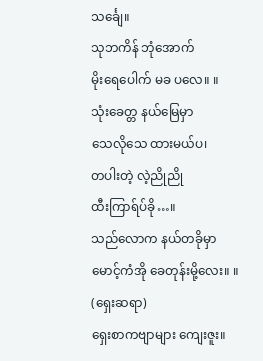သင်္ချေ။
သုဘကိန် ဘုံအောက်
မိုးရေပေါက် မခ ပလေ။ ။
သုံးခေတ္တ နယ်မြေမှာ
သေလိုသေ ထားမယ်ပ၊
တပါးတဲ့ လဲ့ညိုညို
ထီးကြာရ်ပ်ခို…။
သည်လောက နယ်တခိုမှာ
မောင့်ကံအို ခေတုန်းမို့လေး။ ။ (ရှေးဆရာ)
ရှေးစာကဗျာများ ကျေးဇူး။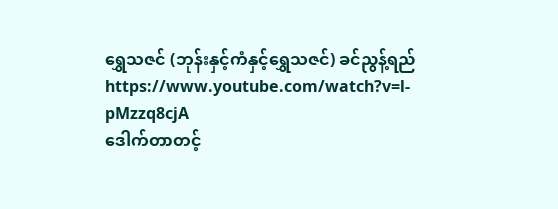ရွှေသဇင် (ဘုန်းနှင့်ကံနှင့်ရွှေသဇင်) ခင်ညွန့်ရည် https://www.youtube.com/watch?v=l-pMzzq8cjA
ဒေါက်တာတင့်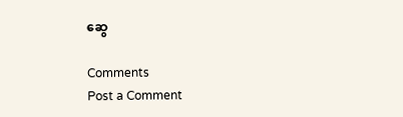ဆွေ

Comments
Post a Comment